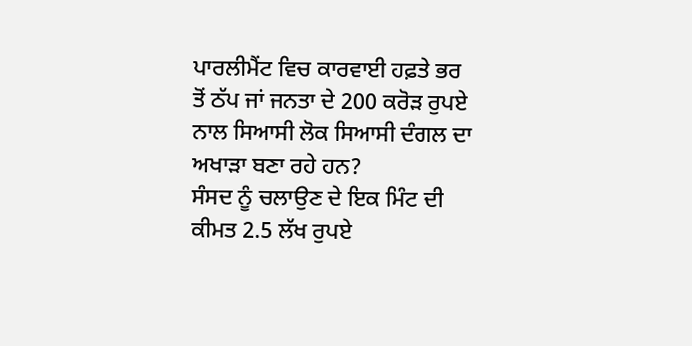ਪਾਰਲੀਮੈਂਟ ਵਿਚ ਕਾਰਵਾਈ ਹਫ਼ਤੇ ਭਰ ਤੋਂ ਠੱਪ ਜਾਂ ਜਨਤਾ ਦੇ 200 ਕਰੋੜ ਰੁਪਏ ਨਾਲ ਸਿਆਸੀ ਲੋਕ ਸਿਆਸੀ ਦੰਗਲ ਦਾ ਅਖਾੜਾ ਬਣਾ ਰਹੇ ਹਨ?
ਸੰਸਦ ਨੂੰ ਚਲਾਉਣ ਦੇ ਇਕ ਮਿੰਟ ਦੀ ਕੀਮਤ 2.5 ਲੱਖ ਰੁਪਏ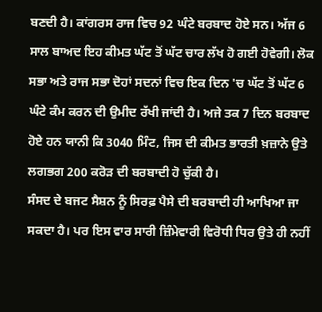ਬਣਦੀ ਹੈ। ਕਾਂਗਰਸ ਰਾਜ ਵਿਚ 92 ਘੰਟੇ ਬਰਬਾਦ ਹੋਏ ਸਨ। ਅੱਜ 6 ਸਾਲ ਬਾਅਦ ਇਹ ਕੀਮਤ ਘੱਟ ਤੋਂ ਘੱਟ ਚਾਰ ਲੱਖ ਹੋ ਗਈ ਹੋਵੇਗੀ। ਲੋਕ ਸਭਾ ਅਤੇ ਰਾਜ ਸਭਾ ਦੋਹਾਂ ਸਦਨਾਂ ਵਿਚ ਇਕ ਦਿਨ 'ਚ ਘੱਟ ਤੋਂ ਘੱਟ 6 ਘੰਟੇ ਕੰਮ ਕਰਨ ਦੀ ਉਮੀਦ ਰੱਖੀ ਜਾਂਦੀ ਹੈ। ਅਜੇ ਤਕ 7 ਦਿਨ ਬਰਬਾਦ ਹੋਏ ਹਨ ਯਾਨੀ ਕਿ 3040 ਮਿੰਟ, ਜਿਸ ਦੀ ਕੀਮਤ ਭਾਰਤੀ ਖ਼ਜ਼ਾਨੇ ਉਤੇ ਲਗਭਗ 200 ਕਰੋੜ ਦੀ ਬਰਬਾਦੀ ਹੋ ਚੁੱਕੀ ਹੈ।
ਸੰਸਦ ਦੇ ਬਜਟ ਸੈਸ਼ਨ ਨੂੰ ਸਿਰਫ਼ ਪੈਸੇ ਦੀ ਬਰਬਾਦੀ ਹੀ ਆਖਿਆ ਜਾ ਸਕਦਾ ਹੈ। ਪਰ ਇਸ ਵਾਰ ਸਾਰੀ ਜ਼ਿੰਮੇਵਾਰੀ ਵਿਰੋਧੀ ਧਿਰ ਉਤੇ ਹੀ ਨਹੀਂ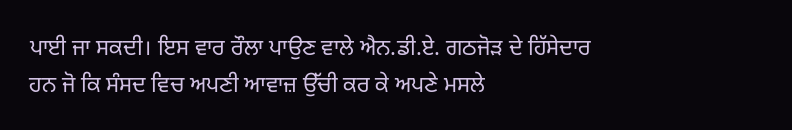ਪਾਈ ਜਾ ਸਕਦੀ। ਇਸ ਵਾਰ ਰੌਲਾ ਪਾਉਣ ਵਾਲੇ ਐਨ.ਡੀ.ਏ. ਗਠਜੋੜ ਦੇ ਹਿੱਸੇਦਾਰ ਹਨ ਜੋ ਕਿ ਸੰਸਦ ਵਿਚ ਅਪਣੀ ਆਵਾਜ਼ ਉੱਚੀ ਕਰ ਕੇ ਅਪਣੇ ਮਸਲੇ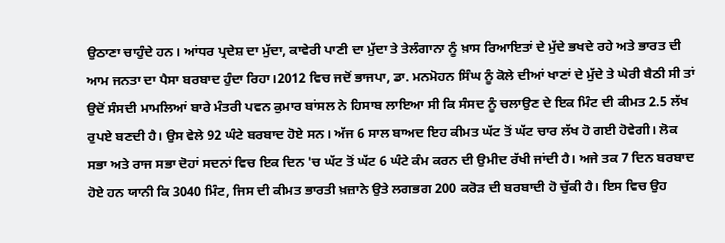ਉਠਾਣਾ ਚਾਹੁੰਦੇ ਹਨ। ਆਂਧਰ ਪ੍ਰਦੇਸ਼ ਦਾ ਮੁੱਦਾ, ਕਾਵੇਰੀ ਪਾਣੀ ਦਾ ਮੁੱਦਾ ਤੇ ਤੇਲੰਗਾਨਾ ਨੂੰ ਖ਼ਾਸ ਰਿਆਇਤਾਂ ਦੇ ਮੁੱਦੇ ਭਖਦੇ ਰਹੇ ਅਤੇ ਭਾਰਤ ਦੀ ਆਮ ਜਨਤਾ ਦਾ ਪੈਸਾ ਬਰਬਾਦ ਹੁੰਦਾ ਰਿਹਾ।2012 ਵਿਚ ਜਦੋਂ ਭਾਜਪਾ, ਡਾ. ਮਨਮੋਹਨ ਸਿੰਘ ਨੂੰ ਕੋਲੇ ਦੀਆਂ ਖਾਣਾਂ ਦੇ ਮੁੱਦੇ ਤੇ ਘੇਰੀ ਬੈਠੀ ਸੀ ਤਾਂ ਉਦੋਂ ਸੰਸਦੀ ਮਾਮਲਿਆਂ ਬਾਰੇ ਮੰਤਰੀ ਪਵਨ ਕੁਮਾਰ ਬਾਂਸਲ ਨੇ ਹਿਸਾਬ ਲਾਇਆ ਸੀ ਕਿ ਸੰਸਦ ਨੂੰ ਚਲਾਉਣ ਦੇ ਇਕ ਮਿੰਟ ਦੀ ਕੀਮਤ 2.5 ਲੱਖ ਰੁਪਏ ਬਣਦੀ ਹੈ। ਉਸ ਵੇਲੇ 92 ਘੰਟੇ ਬਰਬਾਦ ਹੋਏ ਸਨ। ਅੱਜ 6 ਸਾਲ ਬਾਅਦ ਇਹ ਕੀਮਤ ਘੱਟ ਤੋਂ ਘੱਟ ਚਾਰ ਲੱਖ ਹੋ ਗਈ ਹੋਵੇਗੀ। ਲੋਕ ਸਭਾ ਅਤੇ ਰਾਜ ਸਭਾ ਦੋਹਾਂ ਸਦਨਾਂ ਵਿਚ ਇਕ ਦਿਨ 'ਚ ਘੱਟ ਤੋਂ ਘੱਟ 6 ਘੰਟੇ ਕੰਮ ਕਰਨ ਦੀ ਉਮੀਦ ਰੱਖੀ ਜਾਂਦੀ ਹੈ। ਅਜੇ ਤਕ 7 ਦਿਨ ਬਰਬਾਦ ਹੋਏ ਹਨ ਯਾਨੀ ਕਿ 3040 ਮਿੰਟ, ਜਿਸ ਦੀ ਕੀਮਤ ਭਾਰਤੀ ਖ਼ਜ਼ਾਨੇ ਉਤੇ ਲਗਭਗ 200 ਕਰੋੜ ਦੀ ਬਰਬਾਦੀ ਹੋ ਚੁੱਕੀ ਹੈ। ਇਸ ਵਿਚ ਉਹ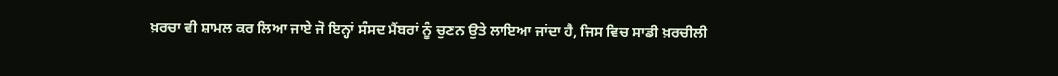ਖ਼ਰਚਾ ਵੀ ਸ਼ਾਮਲ ਕਰ ਲਿਆ ਜਾਏ ਜੋ ਇਨ੍ਹਾਂ ਸੰਸਦ ਮੈਂਬਰਾਂ ਨੂੰ ਚੁਣਨ ਉਤੇ ਲਾਇਆ ਜਾਂਦਾ ਹੈ, ਜਿਸ ਵਿਚ ਸਾਡੀ ਖ਼ਰਚੀਲੀ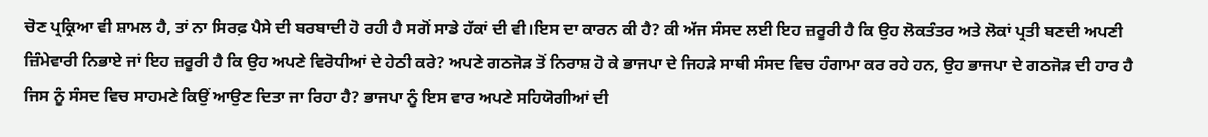ਚੋਣ ਪ੍ਰਕ੍ਰਿਆ ਵੀ ਸ਼ਾਮਲ ਹੈ, ਤਾਂ ਨਾ ਸਿਰਫ਼ ਪੈਸੇ ਦੀ ਬਰਬਾਦੀ ਹੋ ਰਹੀ ਹੈ ਸਗੋਂ ਸਾਡੇ ਹੱਕਾਂ ਦੀ ਵੀ।ਇਸ ਦਾ ਕਾਰਨ ਕੀ ਹੈ? ਕੀ ਅੱਜ ਸੰਸਦ ਲਈ ਇਹ ਜ਼ਰੂਰੀ ਹੈ ਕਿ ਉਹ ਲੋਕਤੰਤਰ ਅਤੇ ਲੋਕਾਂ ਪ੍ਰਤੀ ਬਣਦੀ ਅਪਣੀ ਜ਼ਿੰਮੇਵਾਰੀ ਨਿਭਾਏ ਜਾਂ ਇਹ ਜ਼ਰੂਰੀ ਹੈ ਕਿ ਉਹ ਅਪਣੇ ਵਿਰੋਧੀਆਂ ਦੇ ਹੇਠੀ ਕਰੇ? ਅਪਣੇ ਗਠਜੋੜ ਤੋਂ ਨਿਰਾਸ਼ ਹੋ ਕੇ ਭਾਜਪਾ ਦੇ ਜਿਹੜੇ ਸਾਥੀ ਸੰਸਦ ਵਿਚ ਹੰਗਾਮਾ ਕਰ ਰਹੇ ਹਨ, ਉਹ ਭਾਜਪਾ ਦੇ ਗਠਜੋੜ ਦੀ ਹਾਰ ਹੈ ਜਿਸ ਨੂੰ ਸੰਸਦ ਵਿਚ ਸਾਹਮਣੇ ਕਿਉਂ ਆਉਣ ਦਿਤਾ ਜਾ ਰਿਹਾ ਹੈ? ਭਾਜਪਾ ਨੂੰ ਇਸ ਵਾਰ ਅਪਣੇ ਸਹਿਯੋਗੀਆਂ ਦੀ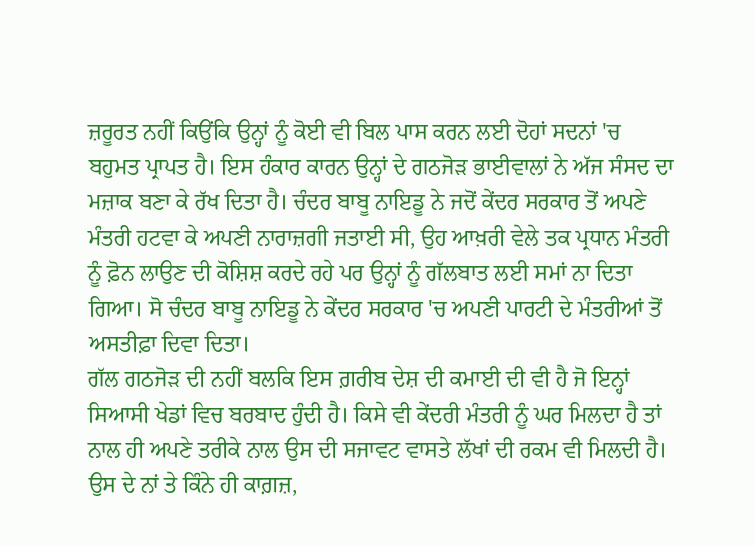ਜ਼ਰੂਰਤ ਨਹੀਂ ਕਿਉਂਕਿ ਉਨ੍ਹਾਂ ਨੂੰ ਕੋਈ ਵੀ ਬਿਲ ਪਾਸ ਕਰਨ ਲਈ ਦੋਹਾਂ ਸਦਨਾਂ 'ਚ ਬਹੁਮਤ ਪ੍ਰਾਪਤ ਹੈ। ਇਸ ਹੰਕਾਰ ਕਾਰਨ ਉਨ੍ਹਾਂ ਦੇ ਗਠਜੋੜ ਭਾਈਵਾਲਾਂ ਨੇ ਅੱਜ ਸੰਸਦ ਦਾ ਮਜ਼ਾਕ ਬਣਾ ਕੇ ਰੱਖ ਦਿਤਾ ਹੈ। ਚੰਦਰ ਬਾਬੂ ਨਾਇਡੂ ਨੇ ਜਦੋਂ ਕੇਂਦਰ ਸਰਕਾਰ ਤੋਂ ਅਪਣੇ ਮੰਤਰੀ ਹਟਵਾ ਕੇ ਅਪਣੀ ਨਾਰਾਜ਼ਗੀ ਜਤਾਈ ਸੀ, ਉਹ ਆਖ਼ਰੀ ਵੇਲੇ ਤਕ ਪ੍ਰਧਾਨ ਮੰਤਰੀ ਨੂੰ ਫ਼ੋਨ ਲਾਉਣ ਦੀ ਕੋਸ਼ਿਸ਼ ਕਰਦੇ ਰਹੇ ਪਰ ਉਨ੍ਹਾਂ ਨੂੰ ਗੱਲਬਾਤ ਲਈ ਸਮਾਂ ਨਾ ਦਿਤਾ ਗਿਆ। ਸੋ ਚੰਦਰ ਬਾਬੂ ਨਾਇਡੂ ਨੇ ਕੇਂਦਰ ਸਰਕਾਰ 'ਚ ਅਪਣੀ ਪਾਰਟੀ ਦੇ ਮੰਤਰੀਆਂ ਤੋਂ ਅਸਤੀਫ਼ਾ ਦਿਵਾ ਦਿਤਾ।
ਗੱਲ ਗਠਜੋੜ ਦੀ ਨਹੀਂ ਬਲਕਿ ਇਸ ਗ਼ਰੀਬ ਦੇਸ਼ ਦੀ ਕਮਾਈ ਦੀ ਵੀ ਹੈ ਜੋ ਇਨ੍ਹਾਂ ਸਿਆਸੀ ਖੇਡਾਂ ਵਿਚ ਬਰਬਾਦ ਹੁੰਦੀ ਹੈ। ਕਿਸੇ ਵੀ ਕੇਂਦਰੀ ਮੰਤਰੀ ਨੂੰ ਘਰ ਮਿਲਦਾ ਹੈ ਤਾਂ ਨਾਲ ਹੀ ਅਪਣੇ ਤਰੀਕੇ ਨਾਲ ਉਸ ਦੀ ਸਜਾਵਟ ਵਾਸਤੇ ਲੱਖਾਂ ਦੀ ਰਕਮ ਵੀ ਮਿਲਦੀ ਹੈ। ਉਸ ਦੇ ਨਾਂ ਤੇ ਕਿੰਨੇ ਹੀ ਕਾਗ਼ਜ਼,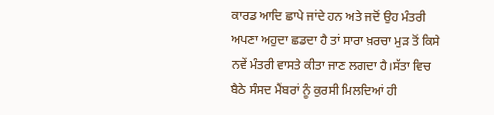ਕਾਰਡ ਆਦਿ ਛਾਪੇ ਜਾਂਦੇ ਹਨ ਅਤੇ ਜਦੋਂ ਉਹ ਮੰਤਰੀ ਅਪਣਾ ਅਹੁਦਾ ਛਡਦਾ ਹੈ ਤਾਂ ਸਾਰਾ ਖ਼ਰਚਾ ਮੁੜ ਤੋਂ ਕਿਸੇ ਨਵੇਂ ਮੰਤਰੀ ਵਾਸਤੇ ਕੀਤਾ ਜਾਣ ਲਗਦਾ ਹੈ।ਸੱਤਾ ਵਿਚ ਬੈਠੇ ਸੰਸਦ ਮੈਂਬਰਾਂ ਨੂੰ ਕੁਰਸੀ ਮਿਲਦਿਆਂ ਹੀ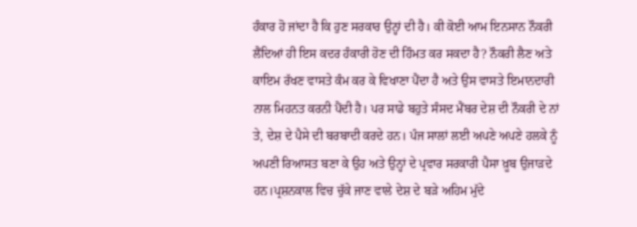ਹੰਕਾਰ ਹੋ ਜਾਂਦਾ ਹੈ ਕਿ ਹੁਣ ਸਰਕਾਰ ਉਨ੍ਹਾਂ ਦੀ ਹੈ। ਕੀ ਕੋਈ ਆਮ ਇਨਸਾਨ ਨੌਕਰੀ ਲੈਂਦਿਆਂ ਹੀ ਇਸ ਕਦਰ ਹੰਕਾਰੀ ਹੋਣ ਦੀ ਹਿੰਮਤ ਕਰ ਸਕਦਾ ਹੈ? ਨੌਕਰੀ ਲੈਣ ਅਤੇ ਕਾਇਮ ਰੱਖਣ ਵਾਸਤੇ ਕੰਮ ਕਰ ਕੇ ਵਿਖਾਣਾ ਪੈਂਦਾ ਹੈ ਅਤੇ ਉਸ ਵਾਸਤੇ ਇਮਾਨਦਾਰੀ ਨਾਲ ਮਿਹਨਤ ਕਰਨੀ ਪੈਂਦੀ ਹੈ। ਪਰ ਸਾਡੇ ਬਹੁਤੇ ਸੰਸਦ ਮੈਂਬਰ ਦੇਸ਼ ਦੀ ਨੌਕਰੀ ਦੇ ਨਾਂ ਤੇ, ਦੇਸ਼ ਦੇ ਪੈਸੇ ਦੀ ਬਰਬਾਦੀ ਕਰਦੇ ਹਨ। ਪੰਜ ਸਾਲਾਂ ਲਈ ਅਪਣੇ ਅਪਣੇ ਹਲਕੇ ਨੂੰ ਅਪਣੀ ਰਿਆਸਤ ਬਣਾ ਕੇ ਉਹ ਅਤੇ ਉਨ੍ਹਾਂ ਦੇ ਪ੍ਰਵਾਰ ਸਰਕਾਰੀ ਪੈਸਾ ਖ਼ੂਬ ਉਜਾੜਦੇ ਹਨ।ਪ੍ਰਸ਼ਨਕਾਲ ਵਿਚ ਚੁੱਕੇ ਜਾਣ ਵਾਲੇ ਦੇਸ਼ ਦੇ ਬੜੇ ਅਹਿਮ ਮੁੱਦੇ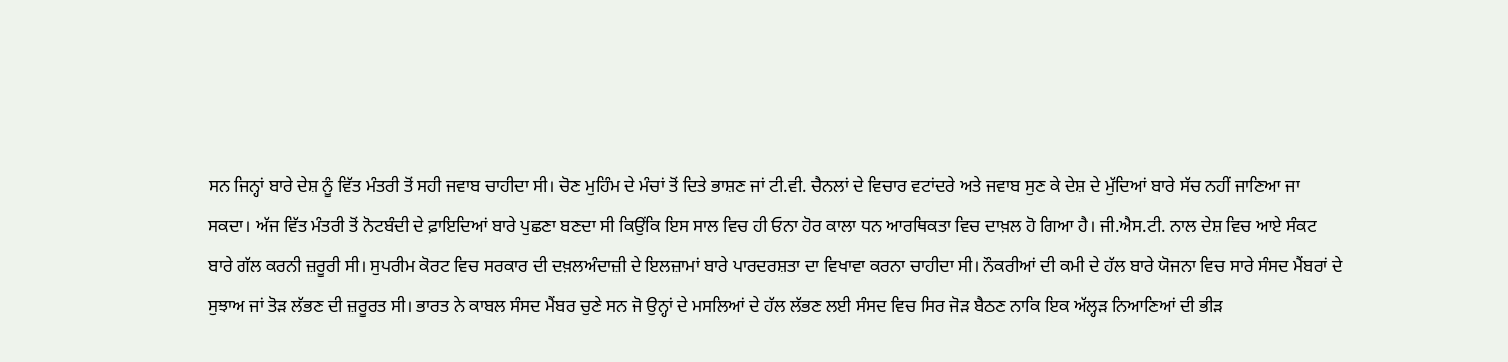ਸਨ ਜਿਨ੍ਹਾਂ ਬਾਰੇ ਦੇਸ਼ ਨੂੰ ਵਿੱਤ ਮੰਤਰੀ ਤੋਂ ਸਹੀ ਜਵਾਬ ਚਾਹੀਦਾ ਸੀ। ਚੋਣ ਮੁਹਿੰਮ ਦੇ ਮੰਚਾਂ ਤੋਂ ਦਿਤੇ ਭਾਸ਼ਣ ਜਾਂ ਟੀ.ਵੀ. ਚੈਨਲਾਂ ਦੇ ਵਿਚਾਰ ਵਟਾਂਦਰੇ ਅਤੇ ਜਵਾਬ ਸੁਣ ਕੇ ਦੇਸ਼ ਦੇ ਮੁੱਦਿਆਂ ਬਾਰੇ ਸੱਚ ਨਹੀਂ ਜਾਣਿਆ ਜਾ ਸਕਦਾ। ਅੱਜ ਵਿੱਤ ਮੰਤਰੀ ਤੋਂ ਨੋਟਬੰਦੀ ਦੇ ਫ਼ਾਇਦਿਆਂ ਬਾਰੇ ਪੁਛਣਾ ਬਣਦਾ ਸੀ ਕਿਉਂਕਿ ਇਸ ਸਾਲ ਵਿਚ ਹੀ ਓਨਾ ਹੋਰ ਕਾਲਾ ਧਨ ਆਰਥਿਕਤਾ ਵਿਚ ਦਾਖ਼ਲ ਹੋ ਗਿਆ ਹੈ। ਜੀ.ਐਸ.ਟੀ. ਨਾਲ ਦੇਸ਼ ਵਿਚ ਆਏ ਸੰਕਟ ਬਾਰੇ ਗੱਲ ਕਰਨੀ ਜ਼ਰੂਰੀ ਸੀ। ਸੁਪਰੀਮ ਕੋਰਟ ਵਿਚ ਸਰਕਾਰ ਦੀ ਦਖ਼ਲਅੰਦਾਜ਼ੀ ਦੇ ਇਲਜ਼ਾਮਾਂ ਬਾਰੇ ਪਾਰਦਰਸ਼ਤਾ ਦਾ ਵਿਖਾਵਾ ਕਰਨਾ ਚਾਹੀਦਾ ਸੀ। ਨੌਕਰੀਆਂ ਦੀ ਕਮੀ ਦੇ ਹੱਲ ਬਾਰੇ ਯੋਜਨਾ ਵਿਚ ਸਾਰੇ ਸੰਸਦ ਮੈਂਬਰਾਂ ਦੇ ਸੁਝਾਅ ਜਾਂ ਤੋੜ ਲੱਭਣ ਦੀ ਜ਼ਰੂਰਤ ਸੀ। ਭਾਰਤ ਨੇ ਕਾਬਲ ਸੰਸਦ ਮੈਂਬਰ ਚੁਣੇ ਸਨ ਜੋ ਉਨ੍ਹਾਂ ਦੇ ਮਸਲਿਆਂ ਦੇ ਹੱਲ ਲੱਭਣ ਲਈ ਸੰਸਦ ਵਿਚ ਸਿਰ ਜੋੜ ਬੈਠਣ ਨਾਕਿ ਇਕ ਅੱਲ੍ਹੜ ਨਿਆਣਿਆਂ ਦੀ ਭੀੜ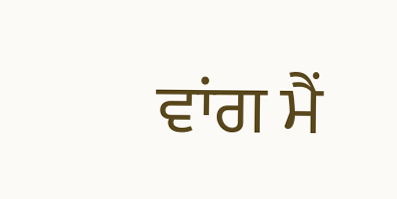ਵਾਂਗ ਮੈਂ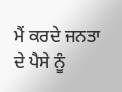ਮੈਂ ਕਰਦੇ ਜਨਤਾ ਦੇ ਪੈਸੇ ਨੂੰ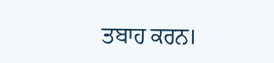ਤਬਾਹ ਕਰਨ।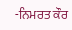-ਨਿਮਰਤ ਕੌਰ